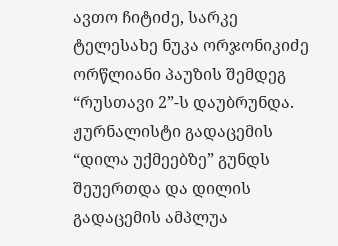ავთო ჩიტიძე, სარკე
ტელესახე ნუკა ორჯონიკიძე ორწლიანი პაუზის შემდეგ “რუსთავი 2”-ს დაუბრუნდა. ჟურნალისტი გადაცემის “დილა უქმეებზე” გუნდს შეუერთდა და დილის გადაცემის ამპლუა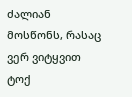ძალიან მოსწონს, რასაც ვერ ვიტყვით ტოქ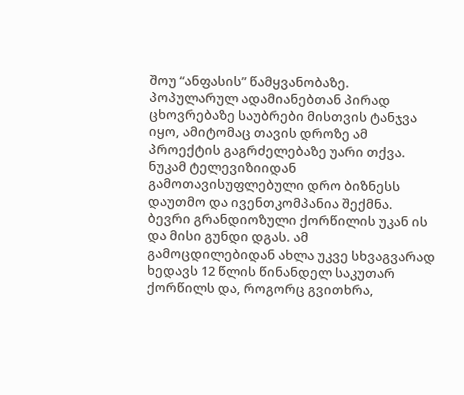შოუ “ანფასის” წამყვანობაზე. პოპულარულ ადამიანებთან პირად ცხოვრებაზე საუბრები მისთვის ტანჯვა იყო, ამიტომაც თავის დროზე ამ პროექტის გაგრძელებაზე უარი თქვა.
ნუკამ ტელევიზიიდან გამოთავისუფლებული დრო ბიზნესს დაუთმო და ივენთკომპანია შექმნა. ბევრი გრანდიოზული ქორწილის უკან ის და მისი გუნდი დგას. ამ გამოცდილებიდან ახლა უკვე სხვაგვარად ხედავს 12 წლის წინანდელ საკუთარ ქორწილს და, როგორც გვითხრა,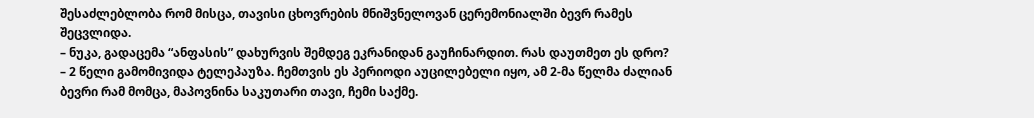შესაძლებლობა რომ მისცა, თავისი ცხოვრების მნიშვნელოვან ცერემონიალში ბევრ რამეს შეცვლიდა.
– ნუკა, გადაცემა “ანფასის” დახურვის შემდეგ ეკრანიდან გაუჩინარდით. რას დაუთმეთ ეს დრო?
– 2 წელი გამომივიდა ტელეპაუზა. ჩემთვის ეს პერიოდი აუცილებელი იყო, ამ 2-მა წელმა ძალიან ბევრი რამ მომცა, მაპოვნინა საკუთარი თავი, ჩემი საქმე.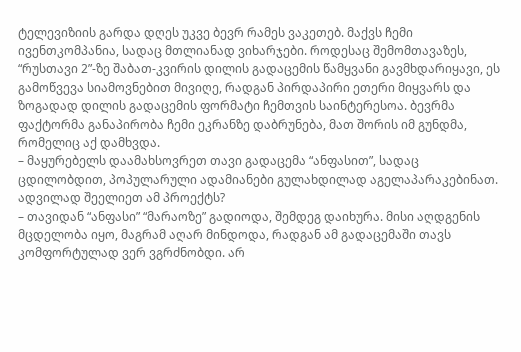ტელევიზიის გარდა დღეს უკვე ბევრ რამეს ვაკეთებ. მაქვს ჩემი ივენთკომპანია, სადაც მთლიანად ვიხარჯები. როდესაც შემომთავაზეს, “რუსთავი 2”-ზე შაბათ-კვირის დილის გადაცემის წამყვანი გავმხდარიყავი, ეს გამოწვევა სიამოვნებით მივიღე, რადგან პირდაპირი ეთერი მიყვარს და ზოგადად დილის გადაცემის ფორმატი ჩემთვის საინტერესოა. ბევრმა ფაქტორმა განაპირობა ჩემი ეკრანზე დაბრუნება, მათ შორის იმ გუნდმა, რომელიც აქ დამხვდა.
– მაყურებელს დაამახსოვრეთ თავი გადაცემა “ანფასით”, სადაც ცდილობდით, პოპულარული ადამიანები გულახდილად აგელაპარაკებინათ. ადვილად შეელიეთ ამ პროექტს?
– თავიდან “ანფასი” “მარაოზე” გადიოდა, შემდეგ დაიხურა. მისი აღდგენის მცდელობა იყო, მაგრამ აღარ მინდოდა, რადგან ამ გადაცემაში თავს კომფორტულად ვერ ვგრძნობდი. არ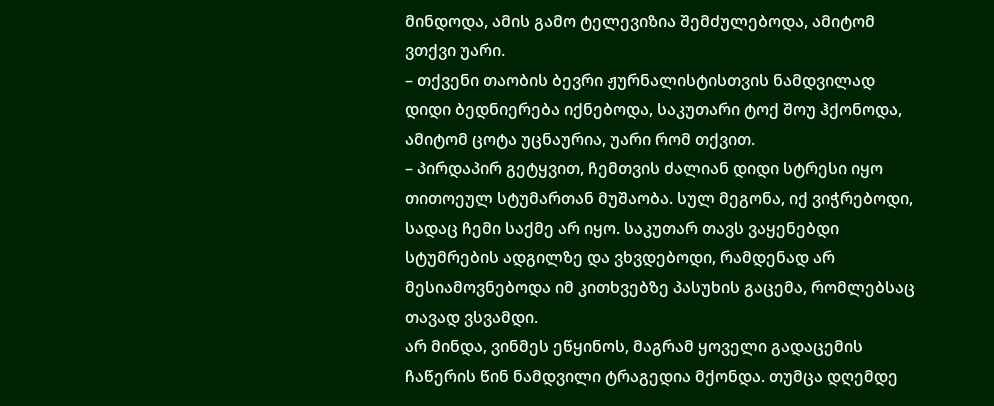მინდოდა, ამის გამო ტელევიზია შემძულებოდა, ამიტომ ვთქვი უარი.
– თქვენი თაობის ბევრი ჟურნალისტისთვის ნამდვილად დიდი ბედნიერება იქნებოდა, საკუთარი ტოქ შოუ ჰქონოდა, ამიტომ ცოტა უცნაურია, უარი რომ თქვით.
– პირდაპირ გეტყვით, ჩემთვის ძალიან დიდი სტრესი იყო თითოეულ სტუმართან მუშაობა. სულ მეგონა, იქ ვიჭრებოდი, სადაც ჩემი საქმე არ იყო. საკუთარ თავს ვაყენებდი სტუმრების ადგილზე და ვხვდებოდი, რამდენად არ მესიამოვნებოდა იმ კითხვებზე პასუხის გაცემა, რომლებსაც თავად ვსვამდი.
არ მინდა, ვინმეს ეწყინოს, მაგრამ ყოველი გადაცემის ჩაწერის წინ ნამდვილი ტრაგედია მქონდა. თუმცა დღემდე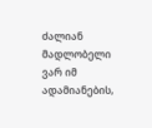ძალიან მადლობელი ვარ იმ ადამიანების,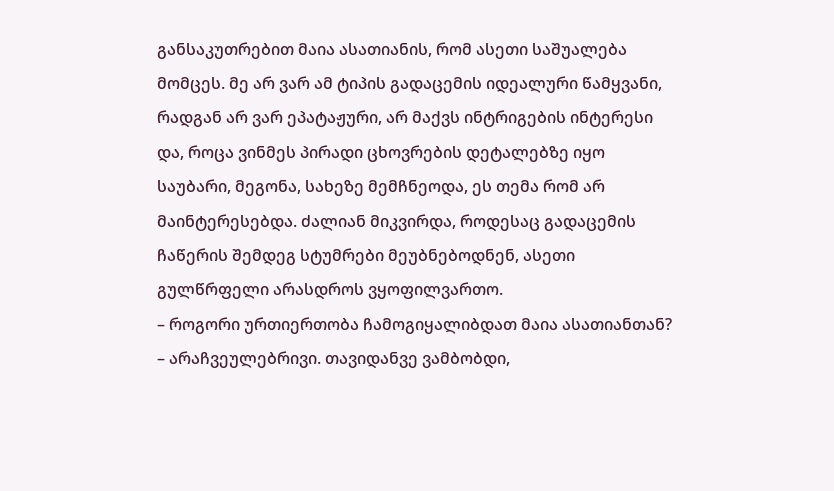განსაკუთრებით მაია ასათიანის, რომ ასეთი საშუალება მომცეს. მე არ ვარ ამ ტიპის გადაცემის იდეალური წამყვანი, რადგან არ ვარ ეპატაჟური, არ მაქვს ინტრიგების ინტერესი და, როცა ვინმეს პირადი ცხოვრების დეტალებზე იყო საუბარი, მეგონა, სახეზე მემჩნეოდა, ეს თემა რომ არ მაინტერესებდა. ძალიან მიკვირდა, როდესაც გადაცემის ჩაწერის შემდეგ სტუმრები მეუბნებოდნენ, ასეთი გულწრფელი არასდროს ვყოფილვართო.
– როგორი ურთიერთობა ჩამოგიყალიბდათ მაია ასათიანთან?
– არაჩვეულებრივი. თავიდანვე ვამბობდი,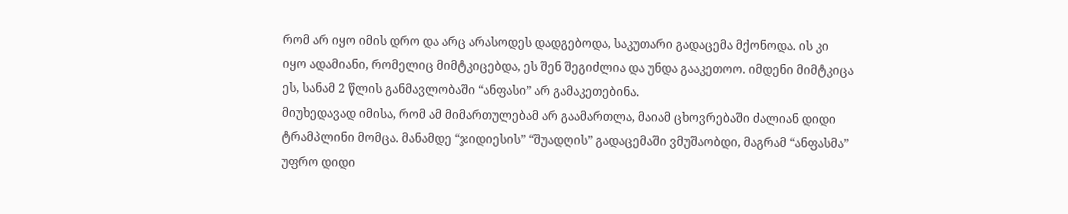რომ არ იყო იმის დრო და არც არასოდეს დადგებოდა, საკუთარი გადაცემა მქონოდა. ის კი იყო ადამიანი, რომელიც მიმტკიცებდა, ეს შენ შეგიძლია და უნდა გააკეთოო. იმდენი მიმტკიცა ეს, სანამ 2 წლის განმავლობაში “ანფასი” არ გამაკეთებინა.
მიუხედავად იმისა, რომ ამ მიმართულებამ არ გაამართლა, მაიამ ცხოვრებაში ძალიან დიდი ტრამპლინი მომცა. მანამდე “ჯიდიესის” “შუადღის” გადაცემაში ვმუშაობდი, მაგრამ “ანფასმა” უფრო დიდი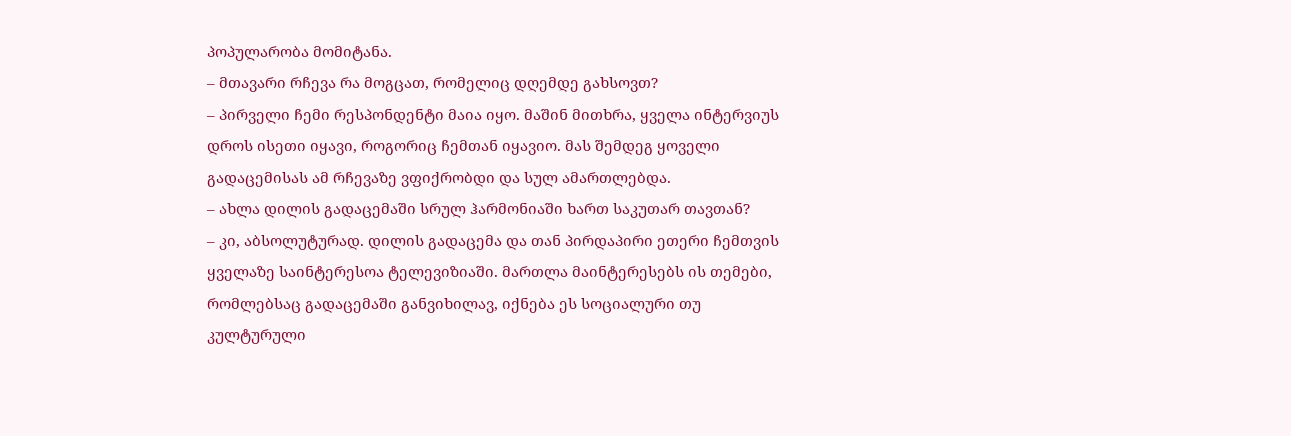პოპულარობა მომიტანა.
– მთავარი რჩევა რა მოგცათ, რომელიც დღემდე გახსოვთ?
– პირველი ჩემი რესპონდენტი მაია იყო. მაშინ მითხრა, ყველა ინტერვიუს დროს ისეთი იყავი, როგორიც ჩემთან იყავიო. მას შემდეგ ყოველი გადაცემისას ამ რჩევაზე ვფიქრობდი და სულ ამართლებდა.
– ახლა დილის გადაცემაში სრულ ჰარმონიაში ხართ საკუთარ თავთან?
– კი, აბსოლუტურად. დილის გადაცემა და თან პირდაპირი ეთერი ჩემთვის ყველაზე საინტერესოა ტელევიზიაში. მართლა მაინტერესებს ის თემები, რომლებსაც გადაცემაში განვიხილავ, იქნება ეს სოციალური თუ კულტურული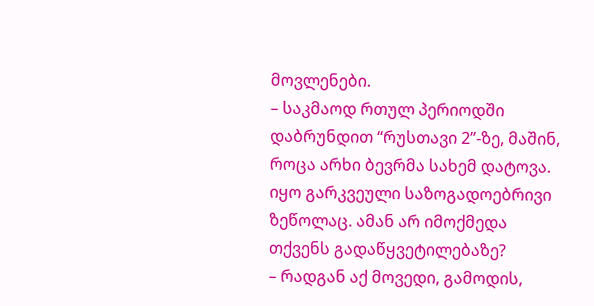მოვლენები.
– საკმაოდ რთულ პერიოდში დაბრუნდით “რუსთავი 2”-ზე, მაშინ, როცა არხი ბევრმა სახემ დატოვა. იყო გარკვეული საზოგადოებრივი ზეწოლაც. ამან არ იმოქმედა თქვენს გადაწყვეტილებაზე?
– რადგან აქ მოვედი, გამოდის,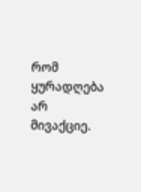რომ ყურადღება არ მივაქციე.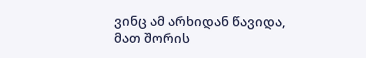ვინც ამ არხიდან წავიდა, მათ შორის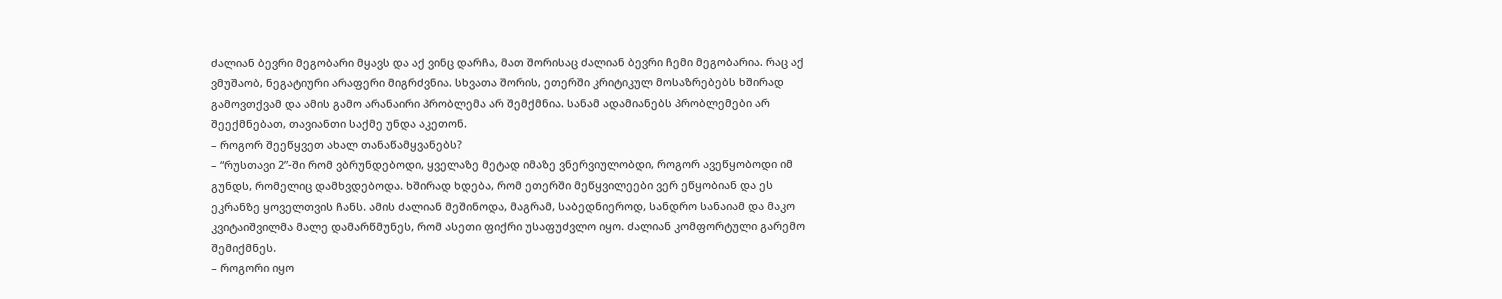ძალიან ბევრი მეგობარი მყავს და აქ ვინც დარჩა, მათ შორისაც ძალიან ბევრი ჩემი მეგობარია. რაც აქ ვმუშაობ, ნეგატიური არაფერი მიგრძვნია. სხვათა შორის, ეთერში კრიტიკულ მოსაზრებებს ხშირად გამოვთქვამ და ამის გამო არანაირი პრობლემა არ შემქმნია. სანამ ადამიანებს პრობლემები არ შეექმნებათ, თავიანთი საქმე უნდა აკეთონ.
– როგორ შეეწყვეთ ახალ თანაწამყვანებს?
– “რუსთავი 2”-ში რომ ვბრუნდებოდი, ყველაზე მეტად იმაზე ვნერვიულობდი, როგორ ავეწყობოდი იმ გუნდს, რომელიც დამხვდებოდა. ხშირად ხდება, რომ ეთერში მეწყვილეები ვერ ეწყობიან და ეს ეკრანზე ყოველთვის ჩანს. ამის ძალიან მეშინოდა, მაგრამ, საბედნიეროდ, სანდრო სანაიამ და მაკო კვიტაიშვილმა მალე დამარწმუნეს, რომ ასეთი ფიქრი უსაფუძვლო იყო. ძალიან კომფორტული გარემო შემიქმნეს.
– როგორი იყო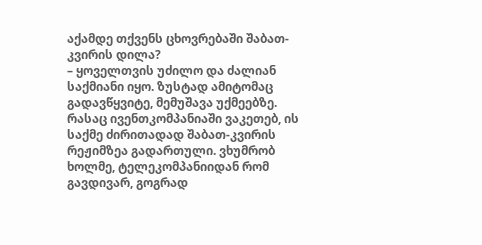აქამდე თქვენს ცხოვრებაში შაბათ-კვირის დილა?
– ყოველთვის უძილო და ძალიან საქმიანი იყო. ზუსტად ამიტომაც გადავწყვიტე, მემუშავა უქმეებზე. რასაც ივენთკომპანიაში ვაკეთებ, ის საქმე ძირითადად შაბათ-კვირის რეჟიმზეა გადართული. ვხუმრობ ხოლმე, ტელეკომპანიიდან რომ გავდივარ, გოგრად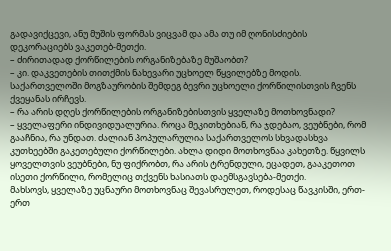გადავიქცევი, ანუ მუშის ფორმას ვიცვამ და ამა თუ იმ ღონისძიების დეკორაციებს ვაკეთებ-მეთქი.
– ძირითადად ქორწილების ორგანიზებაზე მუშაობთ?
– კი. დაკვეთების თითქმის ნახევარი უცხოელ წყვილებზე მოდის. საქართველოში მოგზაურობის შემდეგ ბევრი უცხოელი ქორწილისთვის ჩვენს ქვეყანას ირჩევს.
– რა არის დღეს ქორწილების ორგანიზებისთვის ყველაზე მოთხოვნადი?
– ყველაფერი ინდივიდუალურია. როცა მეკითხებიან, რა ჯდებაო, ვეუბნები, რომ გააჩნია, რა უნდათ. ძალიან პოპულარულია საქართველოს სხვადასხვა კუთხეებში გაკეთებული ქორწილები. ახლა დიდი მოთხოვნაა კახეთზე. წყვილს ყოველთვის ვეუბნები, ნუ ფიქრობთ, რა არის ტრენდული, ეცადეთ, გააკეთოთ ისეთი ქორწილი, რომელიც თქვენს ხასიათს დაემსგავსება-მეთქი.
მახსოვს, ყველაზე უცნაური მოთხოვნაც შევასრულეთ, როდესაც წავკისში, ერთ-ერთ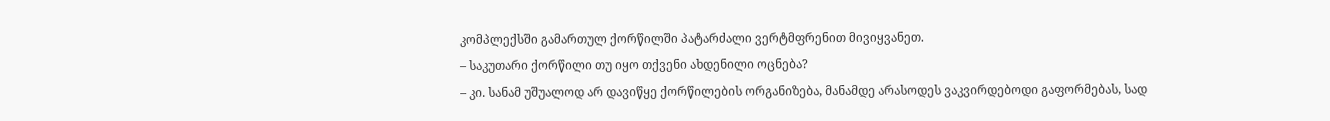კომპლექსში გამართულ ქორწილში პატარძალი ვერტმფრენით მივიყვანეთ.
– საკუთარი ქორწილი თუ იყო თქვენი ახდენილი ოცნება?
– კი. სანამ უშუალოდ არ დავიწყე ქორწილების ორგანიზება, მანამდე არასოდეს ვაკვირდებოდი გაფორმებას, სად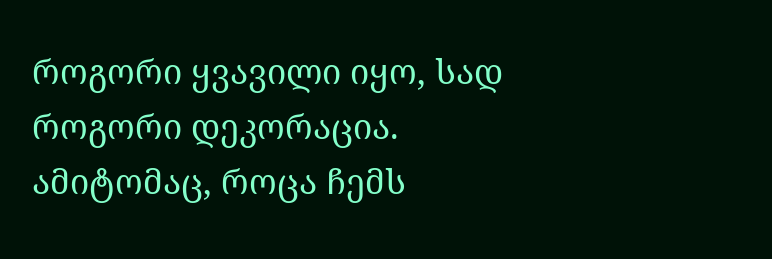როგორი ყვავილი იყო, სად როგორი დეკორაცია. ამიტომაც, როცა ჩემს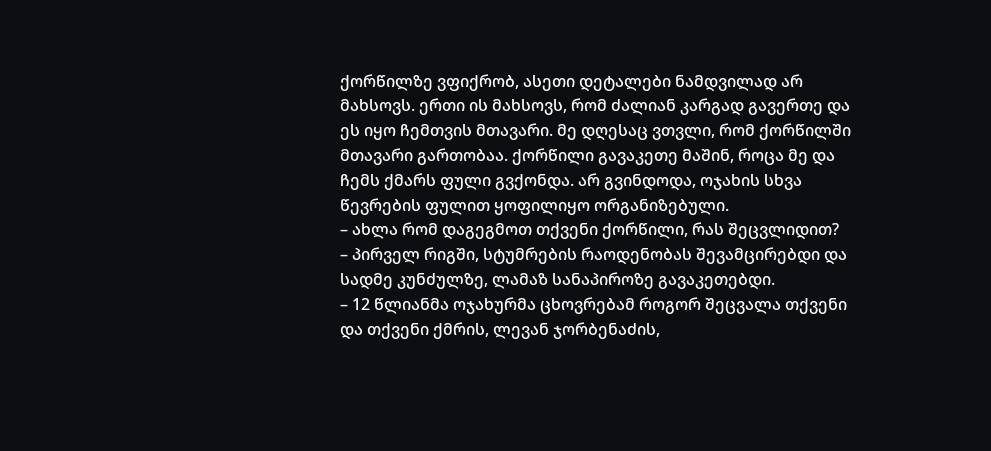ქორწილზე ვფიქრობ, ასეთი დეტალები ნამდვილად არ მახსოვს. ერთი ის მახსოვს, რომ ძალიან კარგად გავერთე და ეს იყო ჩემთვის მთავარი. მე დღესაც ვთვლი, რომ ქორწილში მთავარი გართობაა. ქორწილი გავაკეთე მაშინ, როცა მე და ჩემს ქმარს ფული გვქონდა. არ გვინდოდა, ოჯახის სხვა წევრების ფულით ყოფილიყო ორგანიზებული.
– ახლა რომ დაგეგმოთ თქვენი ქორწილი, რას შეცვლიდით?
– პირველ რიგში, სტუმრების რაოდენობას შევამცირებდი და სადმე კუნძულზე, ლამაზ სანაპიროზე გავაკეთებდი.
– 12 წლიანმა ოჯახურმა ცხოვრებამ როგორ შეცვალა თქვენი და თქვენი ქმრის, ლევან ჯორბენაძის,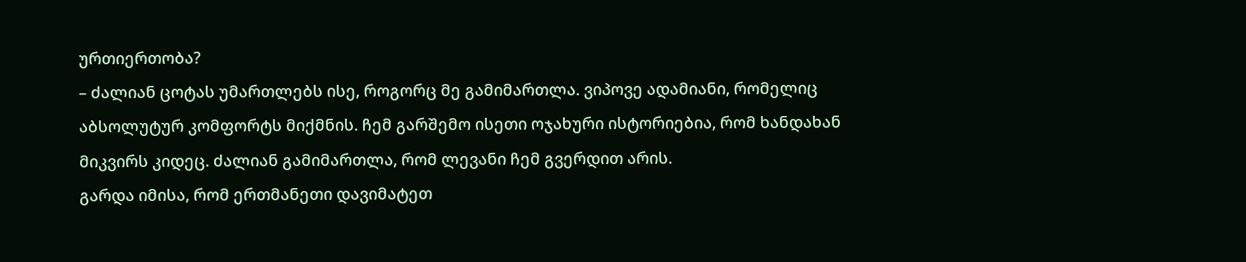ურთიერთობა?
– ძალიან ცოტას უმართლებს ისე, როგორც მე გამიმართლა. ვიპოვე ადამიანი, რომელიც აბსოლუტურ კომფორტს მიქმნის. ჩემ გარშემო ისეთი ოჯახური ისტორიებია, რომ ხანდახან მიკვირს კიდეც. ძალიან გამიმართლა, რომ ლევანი ჩემ გვერდით არის.
გარდა იმისა, რომ ერთმანეთი დავიმატეთ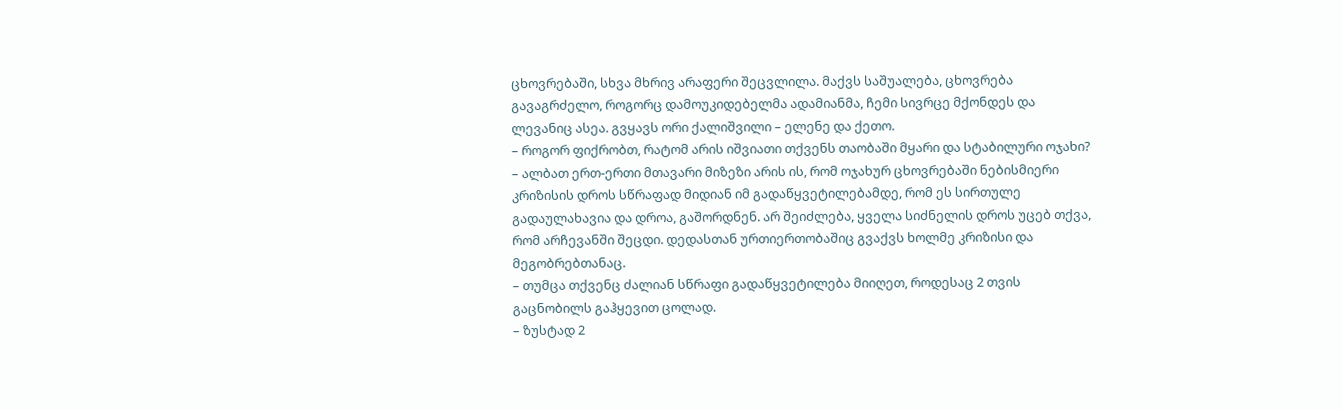ცხოვრებაში, სხვა მხრივ არაფერი შეცვლილა. მაქვს საშუალება, ცხოვრება გავაგრძელო, როგორც დამოუკიდებელმა ადამიანმა, ჩემი სივრცე მქონდეს და ლევანიც ასეა. გვყავს ორი ქალიშვილი – ელენე და ქეთო.
– როგორ ფიქრობთ, რატომ არის იშვიათი თქვენს თაობაში მყარი და სტაბილური ოჯახი?
– ალბათ ერთ-ერთი მთავარი მიზეზი არის ის, რომ ოჯახურ ცხოვრებაში ნებისმიერი კრიზისის დროს სწრაფად მიდიან იმ გადაწყვეტილებამდე, რომ ეს სირთულე გადაულახავია და დროა, გაშორდნენ. არ შეიძლება, ყველა სიძნელის დროს უცებ თქვა, რომ არჩევანში შეცდი. დედასთან ურთიერთობაშიც გვაქვს ხოლმე კრიზისი და მეგობრებთანაც.
– თუმცა თქვენც ძალიან სწრაფი გადაწყვეტილება მიიღეთ, როდესაც 2 თვის გაცნობილს გაჰყევით ცოლად.
– ზუსტად 2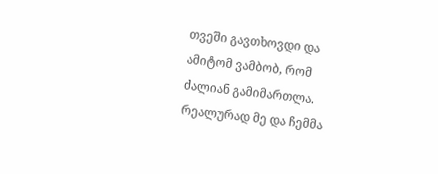თვეში გავთხოვდი და ამიტომ ვამბობ, რომ ძალიან გამიმართლა. რეალურად მე და ჩემმა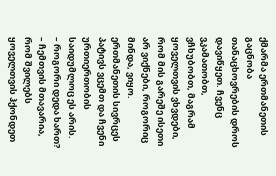ქმარმა ერთმანეთის გაცნობა თანაცხოვრების დროს დავიწყეთ. ჩვენც ვკამათობთ, ვჩხუბობთ, მაგრამ ყოველთვის ვხვდები, რომ მის გარეშე ისეთი არ ვიქნები, როგორიც მინდა, ვიყო. ერთმანეთის სივრცეს პატივს ვცემთ და ჩვენი ურთიერთობის საიდუმლოც ეს არის.
– როგორი დედა ხართ?
– ჩემთვის მთავარია, რომ შვილებს ყოველთვის ჰქონდეთ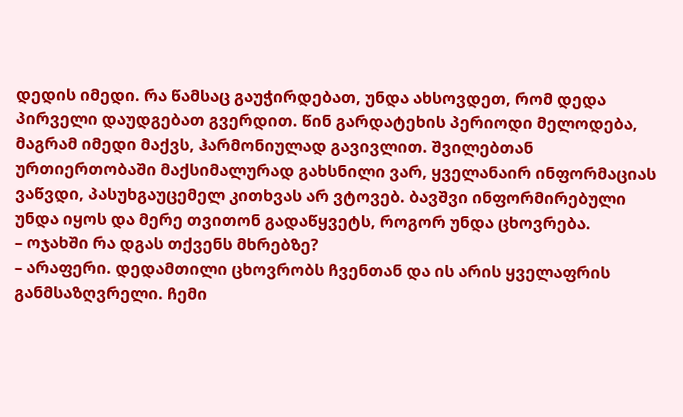დედის იმედი. რა წამსაც გაუჭირდებათ, უნდა ახსოვდეთ, რომ დედა პირველი დაუდგებათ გვერდით. წინ გარდატეხის პერიოდი მელოდება, მაგრამ იმედი მაქვს, ჰარმონიულად გავივლით. შვილებთან ურთიერთობაში მაქსიმალურად გახსნილი ვარ, ყველანაირ ინფორმაციას ვაწვდი, პასუხგაუცემელ კითხვას არ ვტოვებ. ბავშვი ინფორმირებული უნდა იყოს და მერე თვითონ გადაწყვეტს, როგორ უნდა ცხოვრება.
– ოჯახში რა დგას თქვენს მხრებზე?
– არაფერი. დედამთილი ცხოვრობს ჩვენთან და ის არის ყველაფრის განმსაზღვრელი. ჩემი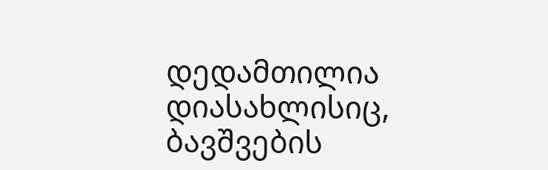დედამთილია დიასახლისიც, ბავშვების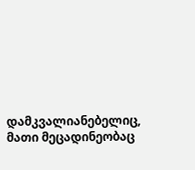დამკვალიანებელიც, მათი მეცადინეობაც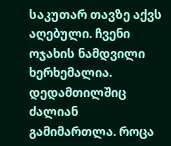საკუთარ თავზე აქვს აღებული. ჩვენი ოჯახის ნამდვილი ხერხემალია. დედამთილშიც ძალიან გამიმართლა. როცა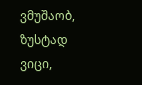ვმუშაობ, ზუსტად ვიცი,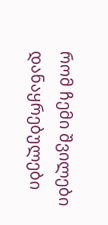რომ ჩემი შვილები დანაყრებულები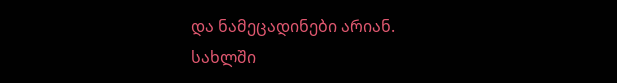და ნამეცადინები არიან. სახლში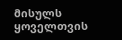მისულს ყოველთვის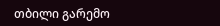თბილი გარემო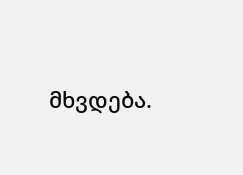მხვდება.